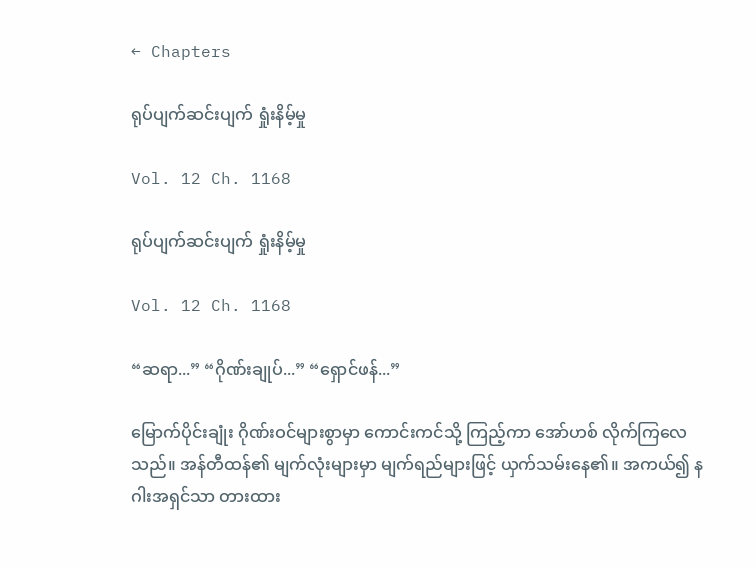← Chapters

ရုပ်ပျက်ဆင်းပျက် ရှုံးနိမ့်မှု

Vol. 12 Ch. 1168

ရုပ်ပျက်ဆင်းပျက် ရှုံးနိမ့်မှု

Vol. 12 Ch. 1168

“ဆရာ...” “ဂိုဏ်းချုပ်...” “ရှောင်ဖန်...”

မြောက်ပိုင်းချုံး ဂိုဏ်းဝင်များစွာမှာ ကောင်းကင်သို့ ကြည့်ကာ အော်ဟစ် လိုက်ကြလေသည်။ အန်တီထန်၏ မျက်လုံးများမှာ မျက်ရည်များဖြင့် ယှက်သမ်းနေ၏။ အကယ်၍ နဂါးအရှင်သာ တားထား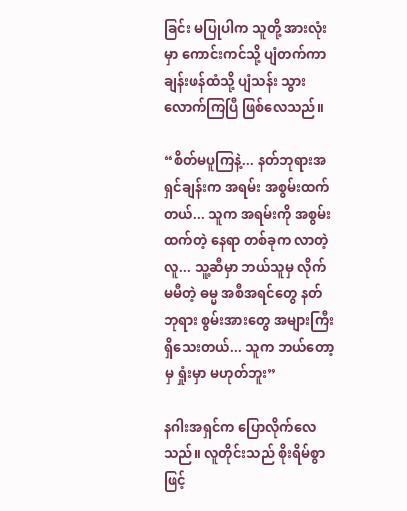ခြင်း မပြုပါက သူတို့ အားလုံးမှာ ကောင်းကင်သို့ ပျံတက်ကာ ချန်းဖန်ထံသို့ ပျံသန်း သွားလောက်ကြပြီ ဖြစ်လေသည်။

“စိတ်မပူကြနဲ့... နတ်ဘုရားအရှင်ချန်းက အရမ်း အစွမ်းထက်တယ်... သူက အရမ်းကို အစွမ်းထက်တဲ့ နေရာ တစ်ခုက လာတဲ့လူ... သူ့ဆီမှာ ဘယ်သူမှ လိုက်မမီတဲ့ ဓမ္မ အစီအရင်တွေ နတ်ဘုရား စွမ်းအားတွေ အများကြီး ရှိသေးတယ်... သူက ဘယ်တော့မှ ရှုံးမှာ မဟုတ်ဘူး”

နဂါးအရှင်က ပြောလိုက်လေသည်။ လူတိုင်းသည် စိုးရိမ်စွာဖြင့်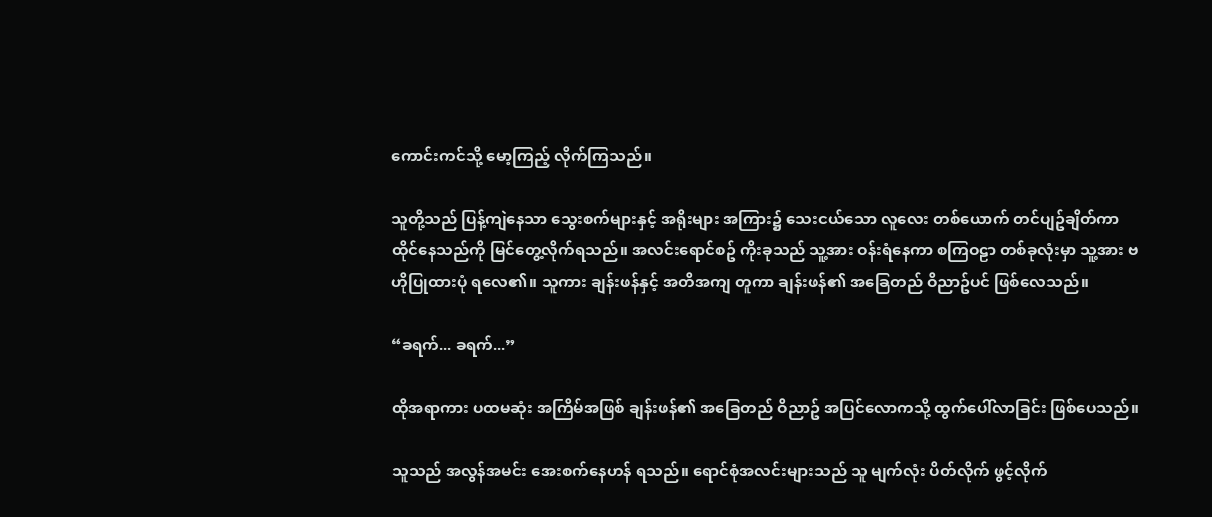ကောင်းကင်သို့ မော့ကြည့် လိုက်ကြသည်။

သူတို့သည် ပြန့်ကျဲနေသာ သွေးစက်များနှင့် အရိုးများ အကြား၌ သေးငယ်သော လူလေး တစ်ယောက် တင်ပျဥ်ချိတ်ကာ ထိုင်နေသည်ကို မြင်တွေ့လိုက်ရသည်။ အလင်းရောင်စဥ် ကိုးခုသည် သူ့အား ဝန်းရံနေကာ စကြဝဠာ တစ်ခုလုံးမှာ သူ့အား ဗဟိုပြုထားပုံ ရလေ၏။ သူကား ချန်းဖန်နှင့် အတိအကျ တူကာ ချန်းဖန်၏ အခြေတည် ဝိညာဥ်ပင် ဖြစ်လေသည်။

“ခရက်... ခရက်...”

ထိုအရာကား ပထမဆုံး အကြိမ်အဖြစ် ချန်းဖန်၏ အခြေတည် ဝိညာဥ် အပြင်လောကသို့ ထွက်ပေါ်လာခြင်း ဖြစ်ပေသည်။

သူသည် အလွန်အမင်း အေးစက်နေဟန် ရသည်။ ရောင်စုံအလင်းများသည် သူ မျက်လုံး ပိတ်လိုက် ဖွင့်လိုက်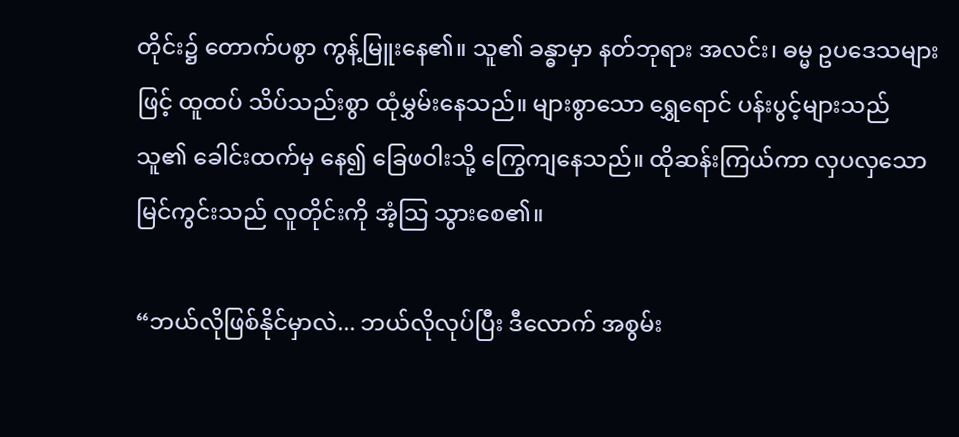တိုင်း၌ တောက်ပစွာ ကွန့်မြူးနေ၏။ သူ၏ ခန္ဓာမှာ နတ်ဘုရား အလင်း၊ ဓမ္မ ဥပဒေသများဖြင့် ထူထပ် သိပ်သည်းစွာ ထုံမွှမ်းနေသည်။ များစွာသော ရွှေရောင် ပန်းပွင့်များသည် သူ၏ ခေါင်းထက်မှ နေ၍ ခြေဖဝါးသို့ ကြွေကျနေသည်။ ထိုဆန်းကြယ်ကာ လှပလှသော မြင်ကွင်းသည် လူတိုင်းကို အံ့သြ သွားစေ၏။

“ဘယ်လိုဖြစ်နိုင်မှာလဲ... ဘယ်လိုလုပ်ပြီး ဒီလောက် အစွမ်း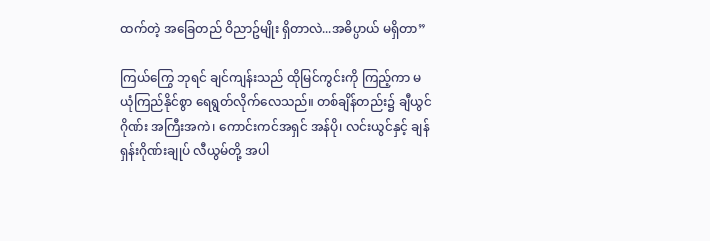ထက်တဲ့ အခြေတည် ဝိညာဥ်မျိုး ရှိတာလဲ...အဓိပ္ပာယ် မရှိတာ”

ကြယ်ကြွေ ဘုရင် ချင်ကျန်းသည် ထိုမြင်ကွင်းကို ကြည့်ကာ မယုံကြည်နိုင်စွာ ရေရွတ်လိုက်လေသည်။ တစ်ချိန်တည်း၌ ချီယွင်ဂိုဏ်း အကြီးအကဲ၊ ကောင်းကင်အရှင် အန်ပို၊ လင်းယွင်နှင့် ချန်ရှန်းဂိုဏ်းချုပ် လီယွမ်တို့ အပါ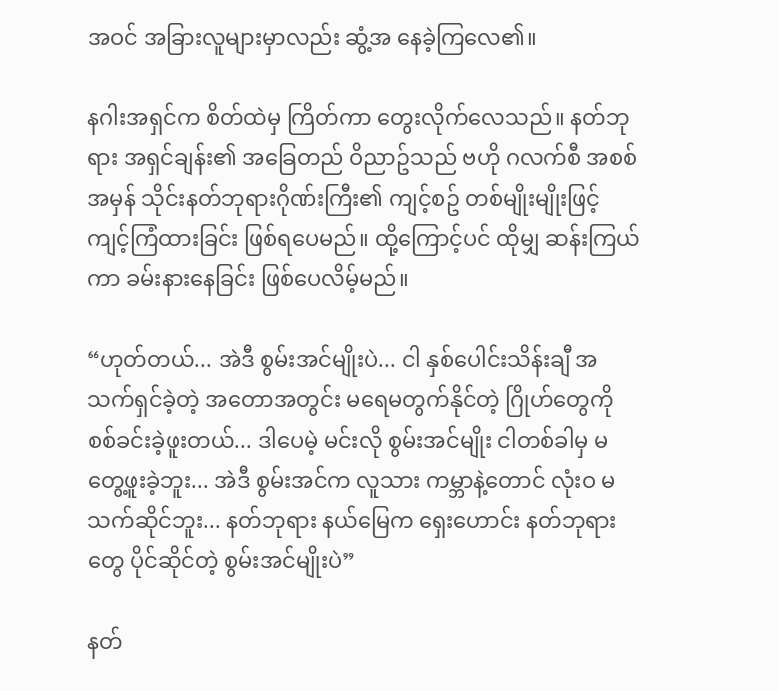အဝင် အခြားလူများမှာလည်း ဆွံ့အ နေခဲ့ကြလေ၏။

နဂါးအရှင်က စိတ်ထဲမှ ကြိတ်ကာ တွေးလိုက်လေသည်။ နတ်ဘုရား အရှင်ချန်း၏ အခြေတည် ဝိညာဥ်သည် ဗဟို ဂလက်စီ အစစ်အမှန် သိုင်းနတ်ဘုရားဂိုဏ်းကြီး၏ ကျင့်စဥ် တစ်မျိုးမျိုးဖြင့် ကျင့်ကြံထားခြင်း ဖြစ်ရပေမည်။ ထို့ကြောင့်ပင် ထိုမျှ ဆန်းကြယ်ကာ ခမ်းနားနေခြင်း ဖြစ်ပေလိမ့်မည်။

“ဟုတ်တယ်... အဲဒီ စွမ်းအင်မျိုးပဲ... ငါ နှစ်ပေါင်းသိန်းချီ အသက်ရှင်ခဲ့တဲ့ အတောအတွင်း မရေမတွက်နိုင်တဲ့ ဂြိုဟ်တွေကို စစ်ခင်းခဲ့ဖူးတယ်... ဒါပေမဲ့ မင်းလို စွမ်းအင်မျိုး ငါတစ်ခါမှ မတွေ့ဖူးခဲ့ဘူး... အဲဒီ စွမ်းအင်က လူသား ကမ္ဘာနဲ့တောင် လုံးဝ မသက်ဆိုင်ဘူး... နတ်ဘုရား နယ်မြေက ရှေးဟောင်း နတ်ဘုရားတွေ ပိုင်ဆိုင်တဲ့ စွမ်းအင်မျိုးပဲ”

နတ်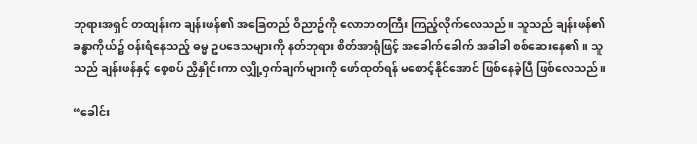ဘုရားအရှင် တထျန်းက ချန်းဖန်၏ အခြေတည် ဝိညာဥ်ကို လောဘတကြီး ကြည့်လိုက်လေသည်။ သူသည် ချန်းဖန်၏ ခန္ဓာကိုယ်၌ ဝန်းရံနေသည့် ဓမ္မ ဥပဒေသများကို နတ်ဘုရား စိတ်အာရုံဖြင့် အခေါက်ခေါက် အခါခါ စစ်ဆေးနေ၏။ သူသည် ချန်းဖန်နှင့် စေ့စပ် ညှိနှိုင်းကာ လျှို့ဝှက်ချက်များကို ဖော်ထုတ်ရန် မစောင့်နိုင်အောင် ဖြစ်နေခဲ့ပြီ ဖြစ်လေသည်။

“ခေါင်း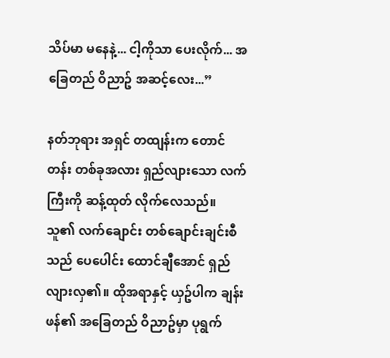သိပ်မာ မနေနဲ့... ငါ့ကိုသာ ပေးလိုက်... အခြေတည် ဝိညာဥ် အဆင့်လေး...”

နတ်ဘုရား အရှင် တထျန်းက တောင်တန်း တစ်ခုအလား ရှည်လျားသော လက်ကြီးကို ဆန့်ထုတ် လိုက်လေသည်။ သူ၏ လက်ချောင်း တစ်ချောင်းချင်းစီသည် ပေပေါင်း ထောင်ချီအောင် ရှည်လျားလှ၏။ ထိုအရာနှင့် ယှဥ်ပါက ချန်းဖန်၏ အခြေတည် ဝိညာဥ်မှာ ပုရွက်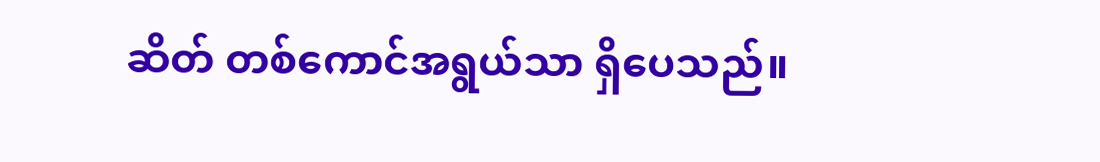ဆိတ် တစ်ကောင်အရွယ်သာ ရှိပေသည်။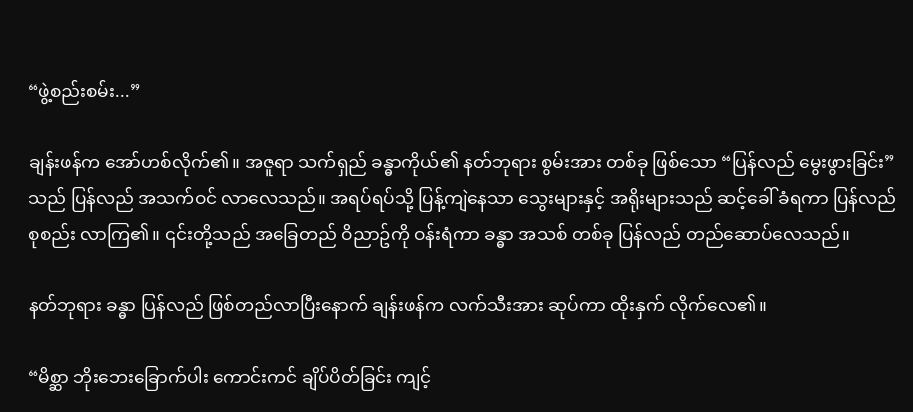“ဖွဲ့စည်းစမ်း...”

ချန်းဖန်က အော်ဟစ်လိုက်၏။ အဇူရာ သက်ရှည် ခန္ဓာကိုယ်၏ နတ်ဘုရား စွမ်းအား တစ်ခု ဖြစ်သော “ပြန်လည် မွေးဖွားခြင်း” သည် ပြန်လည် အသက်ဝင် လာလေသည်။ အရပ်ရပ်သို့ ပြန့်ကျဲနေသာ သွေးများနှင့် အရိုးများသည် ဆင့်ခေါ် ခံရကာ ပြန်လည် စုစည်း လာကြ၏။ ၎င်းတို့သည် အခြေတည် ဝိညာဥ်ကို ဝန်းရံကာ ခန္ဓာ အသစ် တစ်ခု ပြန်လည် တည်ဆောပ်လေသည်။

နတ်ဘုရား ခန္ဓာ ပြန်လည် ဖြစ်တည်လာပြီးနောက် ချန်းဖန်က လက်သီးအား ဆုပ်ကာ ထိုးနှက် လိုက်လေ၏။

“မိစ္ဆာ ဘိုးဘေးခြောက်ပါး ကောင်းကင် ချိပ်ပိတ်ခြင်း ကျင့်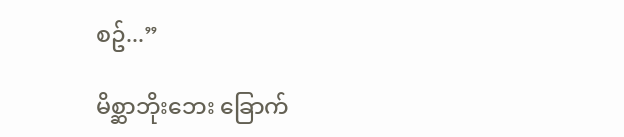စဥ်...”

မိစ္ဆာဘိုးဘေး ခြောက်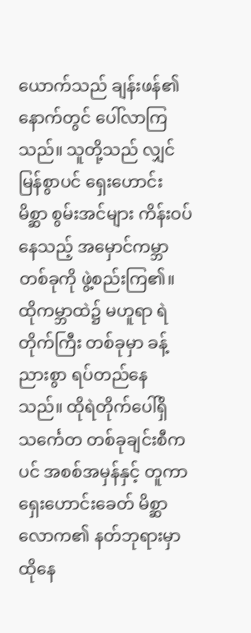ယောက်သည် ချန်းဖန်၏ နောက်တွင် ပေါ်လာကြသည်။ သူတို့သည် လျှင်မြန်စွာပင် ရှေးဟောင်း မိစ္ဆာ စွမ်းအင်များ ကိန်းဝပ်နေသည့် အမှောင်ကမ္ဘာ တစ်ခုကို ဖွဲ့စည်းကြ၏။ ထိုကမ္ဘာထဲ၌ မဟူရာ ရဲတိုက်ကြီး တစ်ခုမှာ ခန့်ညားစွာ ရပ်တည်နေသည်။ ထိုရဲတိုက်ပေါ်ရှိ သင်္ကေတ တစ်ခုချင်းစီကပင် အစစ်အမှန်နှင့် တူကာ ရှေးဟောင်းခေတ် မိစ္ဆာလောက၏ နတ်ဘုရားမှာ ထိုနေ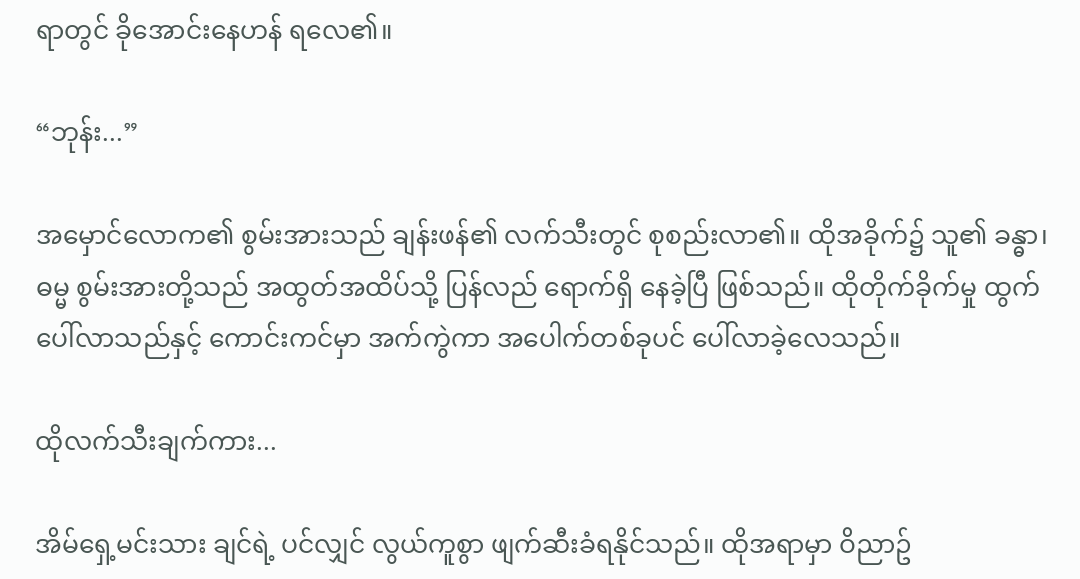ရာတွင် ခိုအောင်းနေဟန် ရလေ၏။

“ဘုန်း...”

အမှောင်လောက၏ စွမ်းအားသည် ချန်းဖန်၏ လက်သီးတွင် စုစည်းလာ၏။ ထိုအခိုက်၌ သူ၏ ခန္ဓာ၊ ဓမ္မ စွမ်းအားတို့သည် အထွတ်အထိပ်သို့ ပြန်လည် ရောက်ရှိ နေခဲ့ပြီ ဖြစ်သည်။ ထိုတိုက်ခိုက်မှု ထွက်ပေါ်လာသည်နှင့် ကောင်းကင်မှာ အက်ကွဲကာ အပေါက်တစ်ခုပင် ပေါ်လာခဲ့လေသည်။

ထိုလက်သီးချက်ကား...

အိမ်ရှေ့မင်းသား ချင်ရဲ့ ပင်လျှင် လွယ်ကူစွာ ဖျက်ဆီးခံရနိုင်သည်။ ထိုအရာမှာ ဝိညာဥ်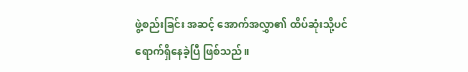ဖွဲ့စည်းခြင်း အဆင့် အောက်အလွှာ၏ ထိပ်ဆုံးသို့ပင် ရောက်ရှိနေခဲ့ပြီ ဖြစ်သည်။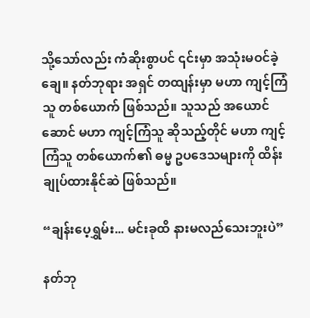သို့သော်လည်း ကံဆိုးစွာပင် ၎င်းမှာ အသုံးမဝင်ခဲ့ချေ။ နတ်ဘုရား အရှင် တထျန်းမှာ မဟာ ကျင့်ကြံသူ တစ်ယောက် ဖြစ်သည်။ သူသည် အယောင်ဆောင် မဟာ ကျင့်ကြံသူ ဆိုသည့်တိုင် မဟာ ကျင့်ကြံသူ တစ်ယောက်၏ ဓမ္မ ဥပဒေသများကို ထိန်းချုပ်ထားနိုင်ဆဲ ဖြစ်သည်။

“ချန်းပေ့ရွှမ်း... မင်းခုထိ နားမလည်သေးဘူးပဲ”

နတ်ဘု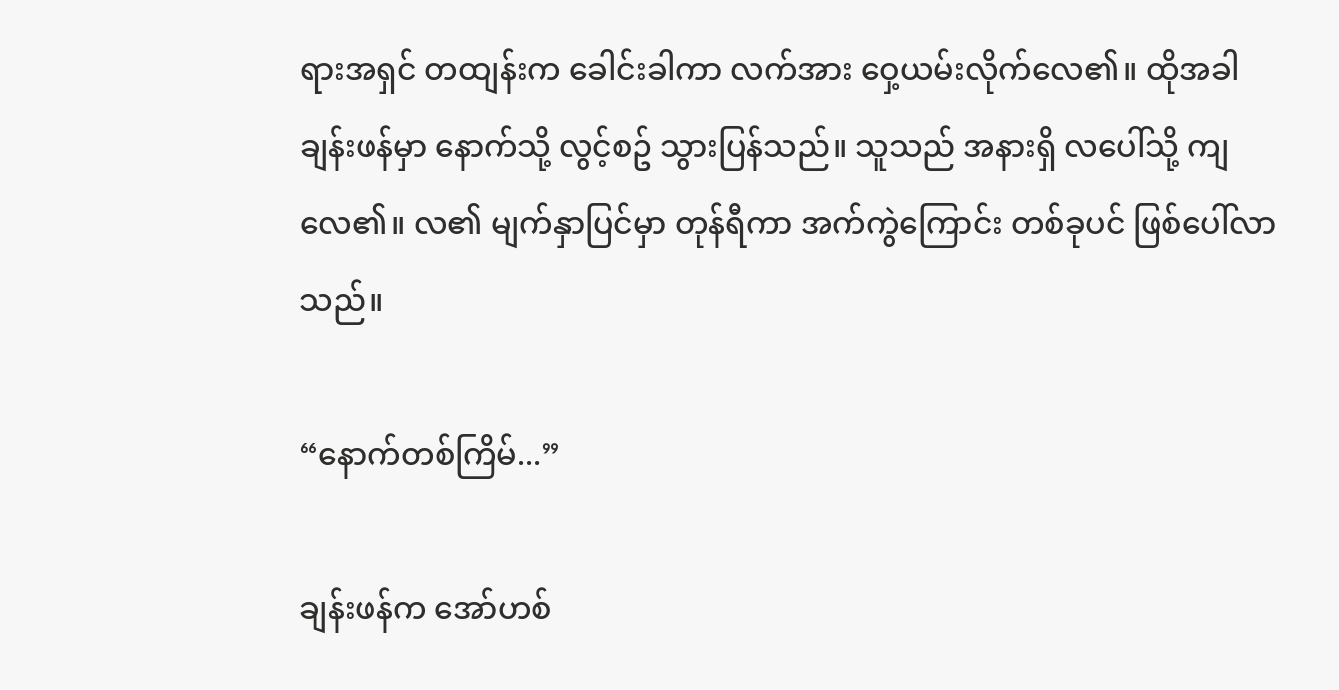ရားအရှင် တထျန်းက ‌ခေါင်းခါကာ လက်အား ဝှေ့ယမ်းလိုက်လေ၏။ ထိုအခါ ချန်းဖန်မှာ နောက်သို့ လွင့်စဥ် သွားပြန်သည်။ သူသည် အနားရှိ လပေါ်သို့ ကျလေ၏။ လ၏ မျက်နှာပြင်မှာ တုန်ရီကာ အက်ကွဲကြောင်း တစ်ခုပင် ဖြစ်ပေါ်လာသည်။

“နောက်တစ်ကြိမ်...”

ချန်းဖန်က အော်ဟစ်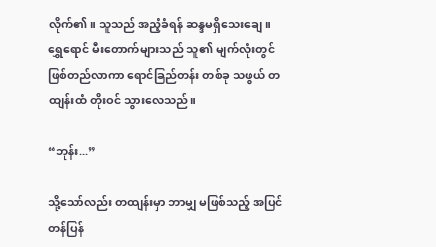လိုက်၏။ သူသည် အညံ့ခံရန် ဆန္ဒမရှိသေးချေ။ ရွှေရောင် မီးတောက်များသည် သူ၏ မျက်လုံးတွင် ဖြစ်တည်လာကာ ရောင်ခြည်တန်း တစ်ခု သဖွယ် တထျန်းထံ တိုးဝင် သွားလေသည်။

“ဘုန်း...”

သို့သော်လည်း တထျန်းမှာ ဘာမျှ မဖြစ်သည့် အပြင် တန်ပြန်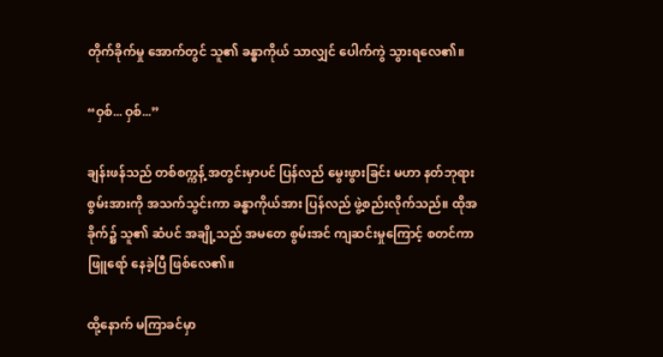တိုက်ခိုက်မှု အောက်တွင် သူ၏ ခန္ဓာကိုယ် သာလျှင် ပေါက်ကွဲ သွားရလေ၏။

“ဝှစ်... ဝှစ်...”

ချန်းဖန်သည် တစ်စက္ကန့် အတွင်းမှာပင် ပြန်လည် မွေးဖွားခြင်း မဟာ နတ်ဘုရား စွမ်းအားကို အသက်သွင်းကာ ခန္ဓာကိုယ်အား ပြန်လည် ဖွဲ့စည်းလိုက်သည်။ ထိုအခိုက်၌ သူ၏ ဆံပင် အချို့သည် အမတေ စွမ်းအင် ကျဆင်းမှုကြောင့် စတင်ကာ ဖြူရော် နေခဲ့ပြီ ဖြစ်လေ၏။

ထို့နောက် မကြာခင်မှာ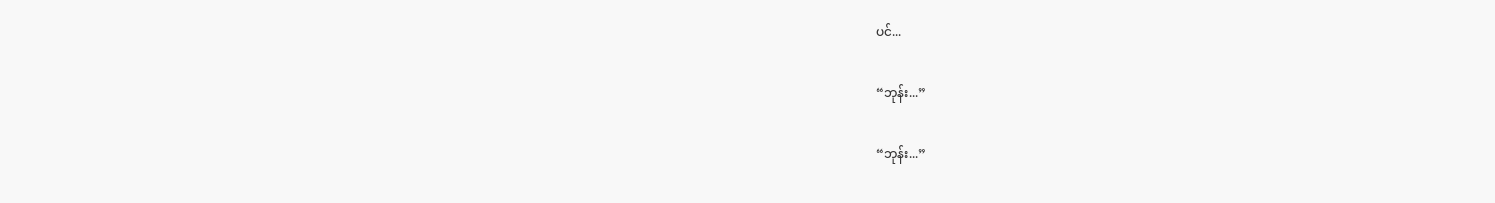ပင်...

“ဘုန်း...”

“ဘုန်း...”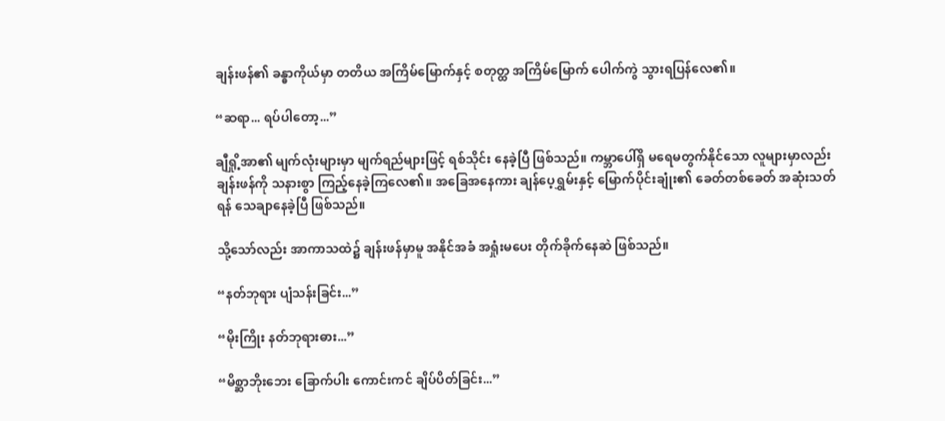ချန်းဖန်၏ ခန္ဓာကိုယ်မှာ တတိယ အကြိမ်မြောက်နှင့် စတုတ္ထ အကြိမ်မြောက် ပေါက်ကွဲ သွားရပြန်လေ၏။

“ဆရာ... ရပ်ပါတော့...”

ချီရှို့အာ၏ မျက်လုံးများမှာ မျက်ရည်များဖြင့် ရစ်သိုင်း နေခဲ့ပြီ ဖြစ်သည်။ ကမ္ဘာပေါ်ရှိ မရေမတွက်နိုင်သော လူများမှာလည်း ချန်းဖန်ကို သနားစွာ ကြည့်နေခဲ့ကြလေ၏။ အခြေအနေကား ချန်ပေ့ရွှမ်းနှင့် မြောက်ပိုင်းချုံး၏ ခေတ်တစ်ခေတ် အဆုံးသတ်ရန် သေချာနေခဲ့ပြီ ဖြစ်သည်။

သို့သော်လည်း အာကာသထဲ၌ ချန်းဖန်မှာမူ အနိုင်အခံ အရှုံးမပေး တိုက်ခိုက်နေဆဲ ဖြစ်သည်။

“နတ်ဘုရား ပျံသန်းခြင်း...”

“မိုးကြိုး နတ်ဘုရားဓား...”

“မိစ္ဆာဘိုးဘေး ခြောက်ပါး ကောင်းကင် ချိပ်ပိတ်ခြင်း...”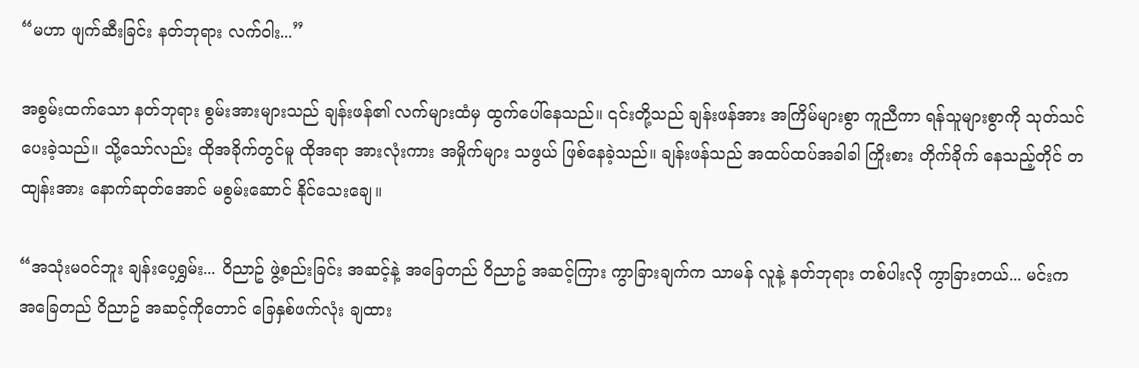“မဟာ ဖျက်ဆီးခြင်း နတ်ဘုရား လက်ဝါး...”

အစွမ်းထက်သော နတ်ဘုရား စွမ်းအားများသည် ချန်းဖန်၏ လက်များထံမှ ထွက်ပေါ်နေသည်။ ၎င်းတို့သည် ချန်းဖန်အား အကြိမ်များစွာ ကူညီကာ ရန်သူများစွာကို သုတ်သင်ပေးခဲ့သည်။ သို့သော်လည်း ထိုအခိုက်တွင်မူ ထိုအရာ အားလုံးကား အမှိုက်များ သဖွယ် ဖြစ်နေခဲ့သည်။ ချန်းဖန်သည် အထပ်ထပ်အခါခါ ကြိုးစား တိုက်ခိုက် နေသည့်တိုင် တထျန်းအား နောက်ဆုတ်အောင် မစွမ်းဆောင် နိုင်သေးချေ။

“အသုံးမဝင်ဘူး ချန်းပေ့ရွှမ်း... ဝိညာဥ် ဖွဲ့စည်းခြင်း အဆင့်နဲ့ အခြေတည် ဝိညာဥ် အဆင့်ကြား ကွာခြားချက်က သာမန် လူနဲ့ နတ်ဘုရား တစ်ပါးလို ကွာခြားတယ်... မင်းက အခြေတည် ဝိညာဥ် အဆင့်ကိုတောင် ခြေနှစ်ဖက်လုံး ချထား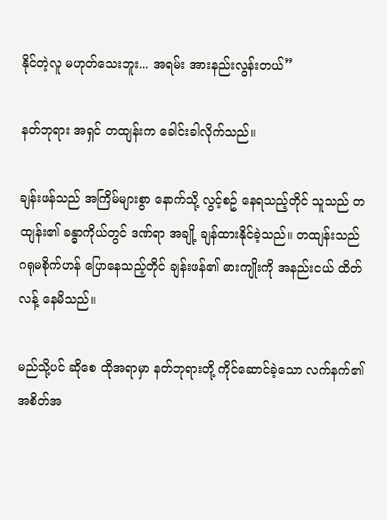နိုင်တဲ့လူ မဟုတ်သေးဘူး... အရမ်း အားနည်းလွန်းတယ်”

နတ်ဘုရား အရှင် တထျန်းက ခေါင်းခါလိုက်သည်။

ချန်းဖန်သည် အကြိမ်များစွာ နောက်သို့ လွင့်စဥ် နေရသည့်တိုင် သူသည် တထျန်း၏ ခန္ဓာကိုယ်တွင် ဒဏ်ရာ အချို့ ချန်ထားနိုင်ခဲ့သည်။ တထျန်းသည် ဂရုမစိုက်ဟန် ပြောနေသည့်တိုင် ချန်းဖန်၏ ဓားကျိုးကို အနည်းငယ် ထိတ်လန့် နေမိသည်။

မည်သို့ပင် ဆိုစေ ထိုအရာမှာ နတ်ဘုရားတို့ ကိုင်ဆောင်ခဲ့သော လက်နက်၏ အစိတ်အ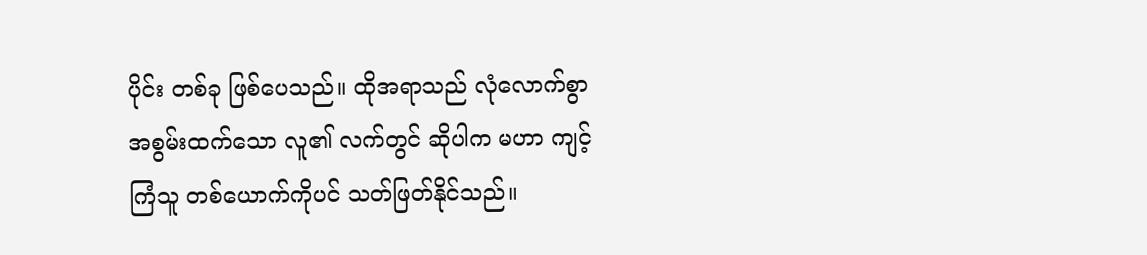ပိုင်း တစ်ခု ဖြစ်ပေသည်။ ထိုအရာသည် လုံလောက်စွာ အစွမ်းထက်သော လူ၏ လက်တွင် ဆိုပါက မဟာ ကျင့်ကြံသူ တစ်ယောက်ကိုပင် သတ်ဖြတ်နိုင်သည်။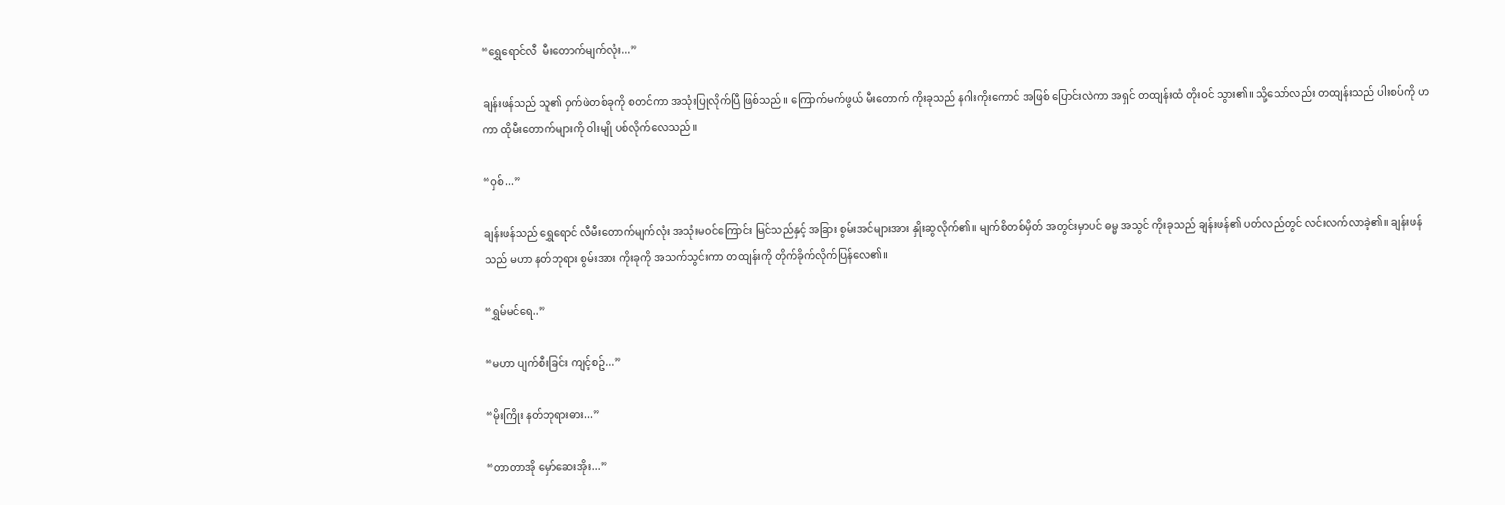“ရွှေရောင်လီ  မီးတောက်မျက်လုံး...”

ချန်းဖန်သည် သူ၏ ဝှက်ဖဲတစ်ခုကို စတင်ကာ အသုံးပြုလိုက်ပြီ ဖြစ်သည်။ ကြောက်မက်ဖွယ် မီးတောက် ကိုးခုသည် နဂါးကိုးကောင် အဖြစ် ပြောင်းလဲကာ အရှင် တထျန်းထံ တိုးဝင် သွား၏။ သို့သော်လည်း တထျန်းသည် ပါးစပ်ကို ဟကာ ထိုမီးတောက်များကို ဝါးမျို ပစ်လိုက်လေသည်။

“ဝှစ်...”

ချန်းဖန်သည် ရွှေရောင် လီမီးတောက်မျက်လုံး အသုံးမဝင်ကြောင်း မြင်သည်နှင့် အခြား စွမ်းအင်များအား နှိုးဆွလိုက်၏။ မျက်စိတစ်မှိတ် အတွင်းမှာပင် ဓမ္မ အသွင် ကိုးခုသည် ချန်းဖန်၏ ပတ်လည်တွင် လင်းလက်လာခဲ့၏။ ချန်းဖန်သည် မဟာ နတ်ဘုရား စွမ်းအား ကိုးခုကို အသက်သွင်းကာ တထျန်းကို တိုက်ခိုက်လိုက်ပြန်လေ၏။

“ရွှမ်မင်ရေ..”

“မဟာ ပျက်စီးခြင်း ကျင့်စဥ်...”

“မိုးကြိုး နတ်ဘုရားဓား...”

“တာတာအို မှော်ဆေးအိုး...”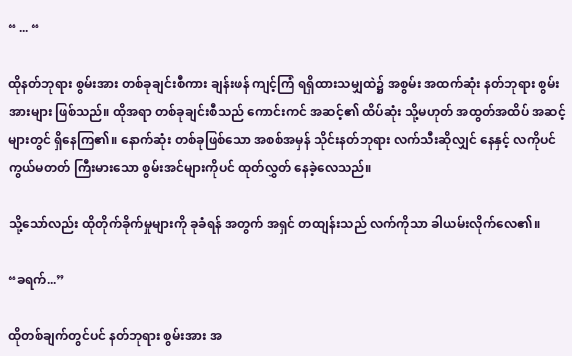“ ... “

ထိုနတ်ဘုရား စွမ်းအား တစ်ခုချင်းစီကား ချန်းဖန် ကျင့်ကြံ ရရှိထားသမျှထဲ၌ အစွမ်း အထက်ဆုံး နတ်ဘုရား စွမ်းအားများ ဖြစ်သည်။ ထိုအရာ တစ်ခုချင်းစီသည် ကောင်းကင် အဆင့်၏ ထိပ်ဆုံး သို့မဟုတ် အထွတ်အထိပ် အဆင့်များတွင် ရှိနေကြ၏။ နောက်ဆုံး တစ်ခုဖြစ်သော အစစ်အမှန် သိုင်းနတ်ဘုရား လက်သီးဆိုလျှင် နေနှင့် လကိုပင် ကွယ်မတတ် ကြီးမားသော စွမ်းအင်များကိုပင် ထုတ်လွှတ် နေခဲ့လေသည်။

သို့သော်လည်း ထိုတိုက်ခိုက်မှုများကို ခုခံရန် အတွက် အရှင် တထျန်းသည် လက်ကိုသာ ခါယမ်းလိုက်လေ၏။

“ခရက်...”

ထိုတစ်ချက်တွင်ပင် နတ်ဘုရား စွမ်းအား အ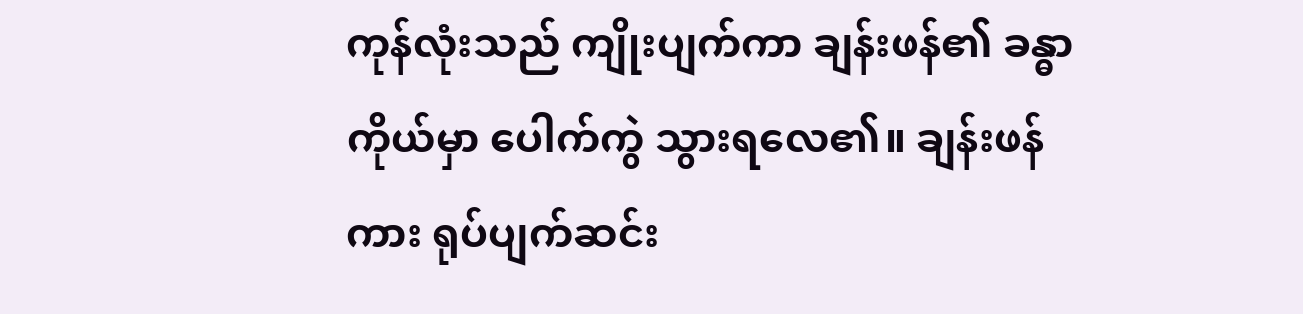ကုန်လုံးသည် ကျိုးပျက်ကာ ချန်းဖန်၏ ခန္ဓာကိုယ်မှာ ပေါက်ကွဲ သွားရလေ၏။ ချန်းဖန်ကား ရုပ်ပျက်ဆင်း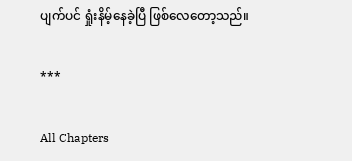ပျက်ပင် ရှုံးနိမ့်နေခဲ့ပြီ ဖြစ်လေတော့သည်။

***

All Chapters